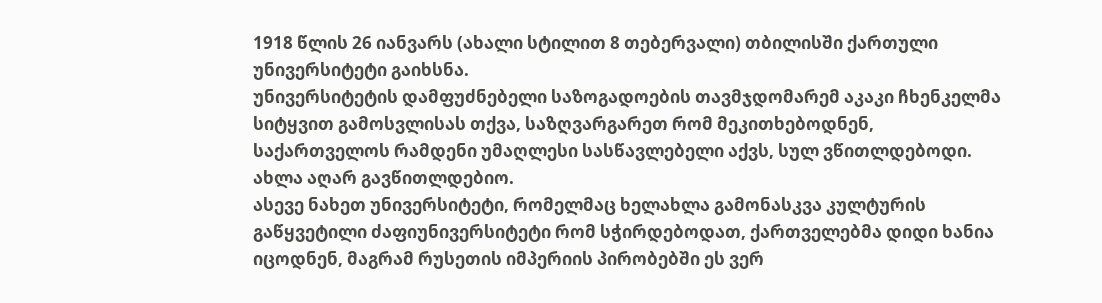1918 წლის 26 იანვარს (ახალი სტილით 8 თებერვალი) თბილისში ქართული უნივერსიტეტი გაიხსნა.
უნივერსიტეტის დამფუძნებელი საზოგადოების თავმჯდომარემ აკაკი ჩხენკელმა სიტყვით გამოსვლისას თქვა, საზღვარგარეთ რომ მეკითხებოდნენ, საქართველოს რამდენი უმაღლესი სასწავლებელი აქვს, სულ ვწითლდებოდი. ახლა აღარ გავწითლდებიო.
ასევე ნახეთ უნივერსიტეტი, რომელმაც ხელახლა გამონასკვა კულტურის გაწყვეტილი ძაფიუნივერსიტეტი რომ სჭირდებოდათ, ქართველებმა დიდი ხანია იცოდნენ, მაგრამ რუსეთის იმპერიის პირობებში ეს ვერ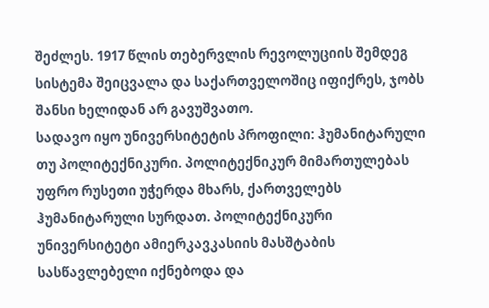შეძლეს. 1917 წლის თებერვლის რევოლუციის შემდეგ სისტემა შეიცვალა და საქართველოშიც იფიქრეს, ჯობს შანსი ხელიდან არ გავუშვათო.
სადავო იყო უნივერსიტეტის პროფილი: ჰუმანიტარული თუ პოლიტექნიკური. პოლიტექნიკურ მიმართულებას უფრო რუსეთი უჭერდა მხარს, ქართველებს ჰუმანიტარული სურდათ. პოლიტექნიკური უნივერსიტეტი ამიერკავკასიის მასშტაბის სასწავლებელი იქნებოდა და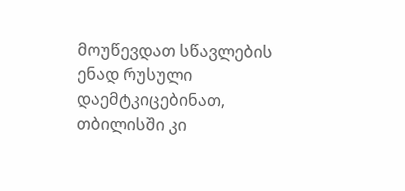მოუწევდათ სწავლების ენად რუსული დაემტკიცებინათ, თბილისში კი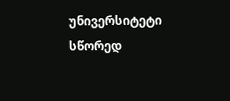უნივერსიტეტი სწორედ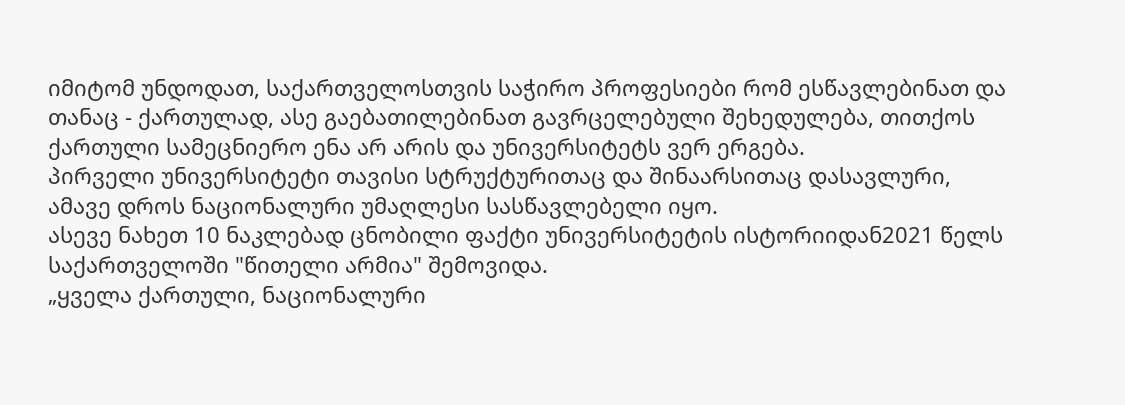იმიტომ უნდოდათ, საქართველოსთვის საჭირო პროფესიები რომ ესწავლებინათ და თანაც - ქართულად, ასე გაებათილებინათ გავრცელებული შეხედულება, თითქოს ქართული სამეცნიერო ენა არ არის და უნივერსიტეტს ვერ ერგება.
პირველი უნივერსიტეტი თავისი სტრუქტურითაც და შინაარსითაც დასავლური, ამავე დროს ნაციონალური უმაღლესი სასწავლებელი იყო.
ასევე ნახეთ 10 ნაკლებად ცნობილი ფაქტი უნივერსიტეტის ისტორიიდან2021 წელს საქართველოში "წითელი არმია" შემოვიდა.
„ყველა ქართული, ნაციონალური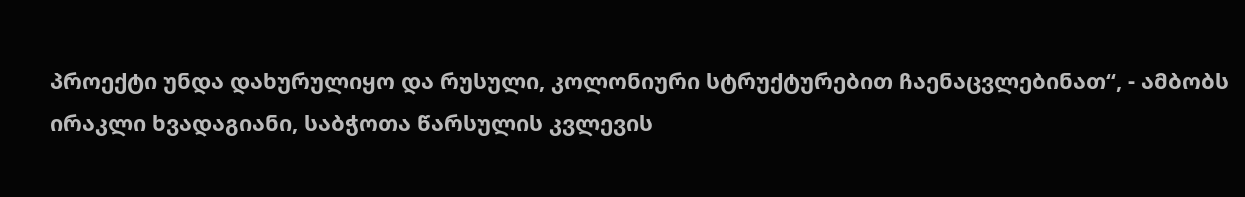პროექტი უნდა დახურულიყო და რუსული, კოლონიური სტრუქტურებით ჩაენაცვლებინათ“, - ამბობს ირაკლი ხვადაგიანი, საბჭოთა წარსულის კვლევის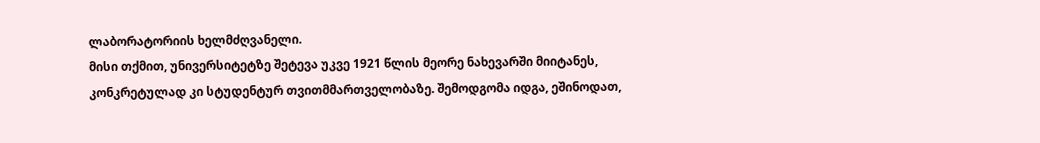ლაბორატორიის ხელმძღვანელი.
მისი თქმით, უნივერსიტეტზე შეტევა უკვე 1921 წლის მეორე ნახევარში მიიტანეს, კონკრეტულად კი სტუდენტურ თვითმმართველობაზე. შემოდგომა იდგა, ეშინოდათ,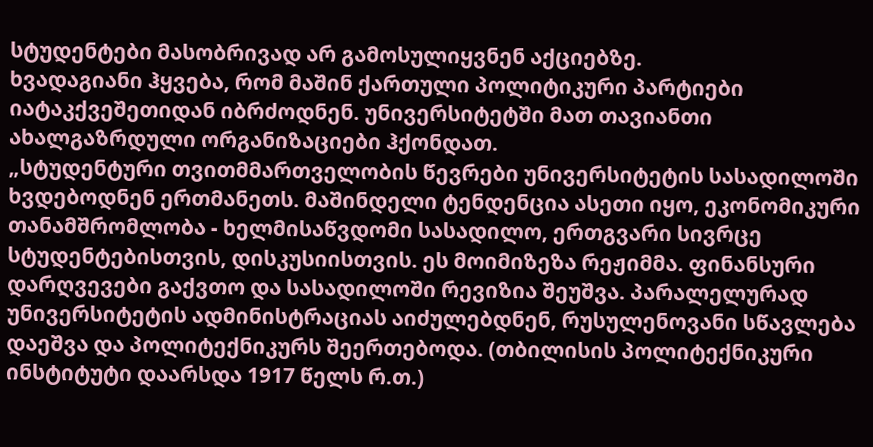სტუდენტები მასობრივად არ გამოსულიყვნენ აქციებზე.
ხვადაგიანი ჰყვება, რომ მაშინ ქართული პოლიტიკური პარტიები იატაკქვეშეთიდან იბრძოდნენ. უნივერსიტეტში მათ თავიანთი ახალგაზრდული ორგანიზაციები ჰქონდათ.
„სტუდენტური თვითმმართველობის წევრები უნივერსიტეტის სასადილოში ხვდებოდნენ ერთმანეთს. მაშინდელი ტენდენცია ასეთი იყო, ეკონომიკური თანამშრომლობა - ხელმისაწვდომი სასადილო, ერთგვარი სივრცე სტუდენტებისთვის, დისკუსიისთვის. ეს მოიმიზეზა რეჟიმმა. ფინანსური დარღვევები გაქვთო და სასადილოში რევიზია შეუშვა. პარალელურად უნივერსიტეტის ადმინისტრაციას აიძულებდნენ, რუსულენოვანი სწავლება დაეშვა და პოლიტექნიკურს შეერთებოდა. (თბილისის პოლიტექნიკური ინსტიტუტი დაარსდა 1917 წელს რ.თ.)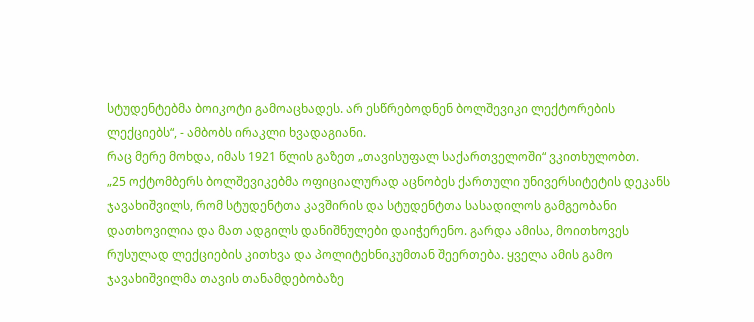სტუდენტებმა ბოიკოტი გამოაცხადეს. არ ესწრებოდნენ ბოლშევიკი ლექტორების ლექციებს“, - ამბობს ირაკლი ხვადაგიანი.
რაც მერე მოხდა, იმას 1921 წლის გაზეთ „თავისუფალ საქართველოში“ ვკითხულობთ.
„25 ოქტომბერს ბოლშევიკებმა ოფიციალურად აცნობეს ქართული უნივერსიტეტის დეკანს ჯავახიშვილს, რომ სტუდენტთა კავშირის და სტუდენტთა სასადილოს გამგეობანი დათხოვილია და მათ ადგილს დანიშნულები დაიჭერენო. გარდა ამისა, მოითხოვეს რუსულად ლექციების კითხვა და პოლიტეხნიკუმთან შეერთება. ყველა ამის გამო ჯავახიშვილმა თავის თანამდებობაზე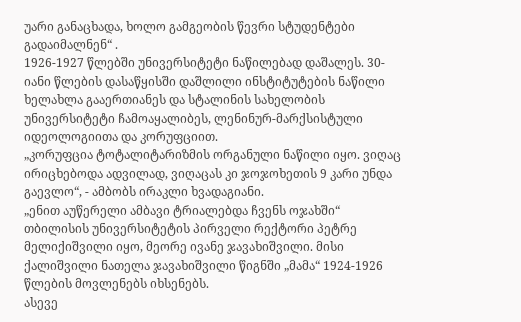უარი განაცხადა, ხოლო გამგეობის წევრი სტუდენტები გადაიმალნენ“ .
1926-1927 წლებში უნივერსიტეტი ნაწილებად დაშალეს. 30-იანი წლების დასაწყისში დაშლილი ინსტიტუტების ნაწილი ხელახლა გააერთიანეს და სტალინის სახელობის უნივერსიტეტი ჩამოაყალიბეს, ლენინურ-მარქსისტული იდეოლოგიითა და კორუფციით.
„კორუფცია ტოტალიტარიზმის ორგანული ნაწილი იყო. ვიღაც ირიცხებოდა ადვილად, ვიღაცას კი ჯოჯოხეთის 9 კარი უნდა გაევლო“, - ამბობს ირაკლი ხვადაგიანი.
„ენით აუწერელი ამბავი ტრიალებდა ჩვენს ოჯახში“
თბილისის უნივერსიტეტის პირველი რექტორი პეტრე მელიქიშვილი იყო, მეორე ივანე ჯავახიშვილი. მისი ქალიშვილი ნათელა ჯავახიშვილი წიგნში „მამა“ 1924-1926 წლების მოვლენებს იხსენებს.
ასევე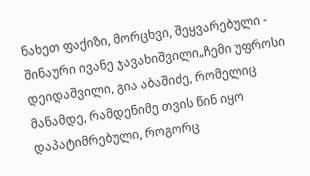ნახეთ ფაქიზი, მორცხვი, შეყვარებული - შინაური ივანე ჯავახიშვილი„ჩემი უფროსი დეიდაშვილი, გია აბაშიძე, რომელიც მანამდე, რამდენიმე თვის წინ იყო დაპატიმრებული, როგორც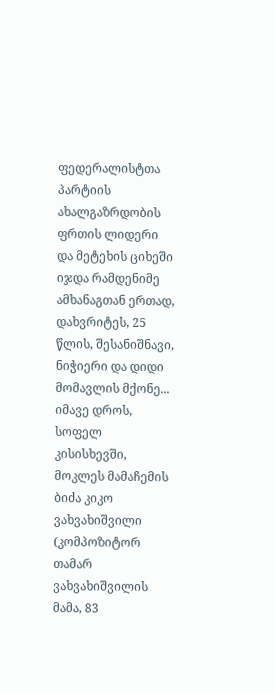ფედერალისტთა პარტიის ახალგაზრდობის ფრთის ლიდერი და მეტეხის ციხეში იჯდა რამდენიმე ამხანაგთან ერთად, დახვრიტეს, 25 წლის, შესანიშნავი, ნიჭიერი და დიდი მომავლის მქონე...
იმავე დროს, სოფელ კისისხევში, მოკლეს მამაჩემის ბიძა კიკო ვახვახიშვილი (კომპოზიტორ თამარ ვახვახიშვილის მამა, 83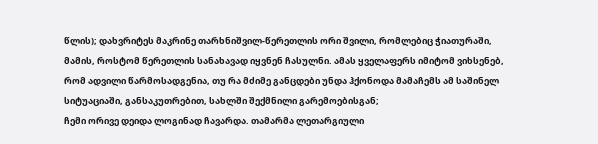წლის); დახვრიტეს მაკრინე თარხნიშვილ-წერეთლის ორი შვილი, რომლებიც ჭიათურაში, მამის, როსტომ წერეთლის სანახავად იყვნენ ჩასულნი. ამას ყველაფერს იმიტომ ვიხსენებ, რომ ადვილი წარმოსადგენია, თუ რა მძიმე განცდები უნდა ჰქონოდა მამაჩემს ამ საშინელ სიტუაციაში, განსაკუთრებით, სახლში შექმნილი გარემოებისგან;
ჩემი ორივე დეიდა ლოგინად ჩავარდა. თამარმა ლეთარგიული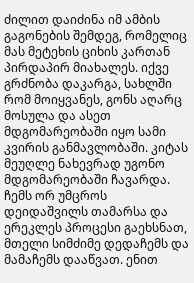ძილით დაიძინა იმ ამბის გაგონების შემდეგ, რომელიც მას მეტეხის ციხის კართან პირდაპირ მიახალეს. იქვე გრძნობა დაკარგა, სახლში რომ მოიყვანეს, გონს აღარც მოსულა და ასეთ მდგომარეობაში იყო სამი კვირის განმავლობაში. კიტას მეუღლე ნახევრად უგონო მდგომარეობაში ჩავარდა. ჩემს ორ უმცროს დეიდაშვილს თამარსა და ერეკლეს პროცესი გაეხსნათ, მთელი სიმძიმე დედაჩემს და მამაჩემს დააწვათ. ენით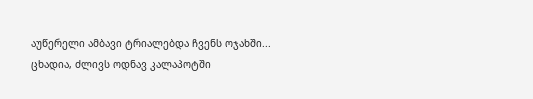აუწერელი ამბავი ტრიალებდა ჩვენს ოჯახში...
ცხადია, ძლივს ოდნავ კალაპოტში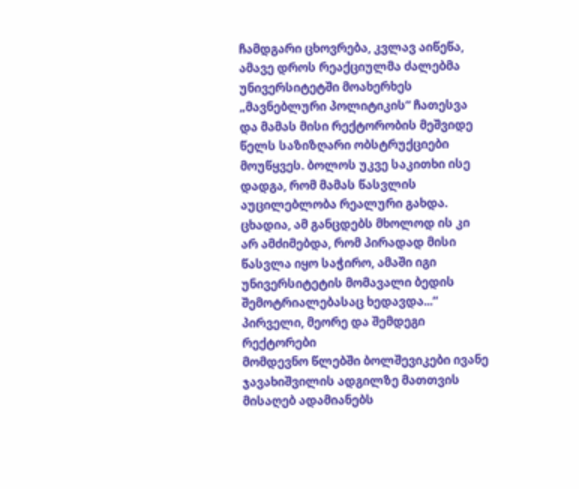ჩამდგარი ცხოვრება, კვლავ აიწეწა, ამავე დროს რეაქციულმა ძალებმა უნივერსიტეტში მოახერხეს „მავნებლური პოლიტიკის“ ჩათესვა და მამას მისი რექტორობის მეშვიდე წელს საზიზღარი ობსტრუქციები მოუწყვეს. ბოლოს უკვე საკითხი ისე დადგა, რომ მამას წასვლის აუცილებლობა რეალური გახდა. ცხადია, ამ განცდებს მხოლოდ ის კი არ ამძიმებდა, რომ პირადად მისი წასვლა იყო საჭირო, ამაში იგი უნივერსიტეტის მომავალი ბედის შემოტრიალებასაც ხედავდა...“
პირველი, მეორე და შემდეგი რექტორები
მომდევნო წლებში ბოლშევიკები ივანე ჯავახიშვილის ადგილზე მათთვის მისაღებ ადამიანებს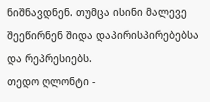ნიშნავდნენ. თუმცა ისინი მალევე შეეწირნენ შიდა დაპირისპირებებსა და რეპრესიებს.
თედო ღლონტი -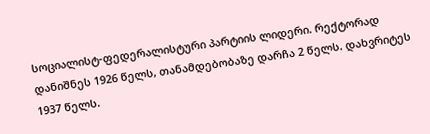სოციალისტ-ფედერალისტური პარტიის ლიდერი. რექტორად დანიშნეს 1926 წელს, თანამდებობაზე დარჩა 2 წელს. დახვრიტეს 1937 წელს.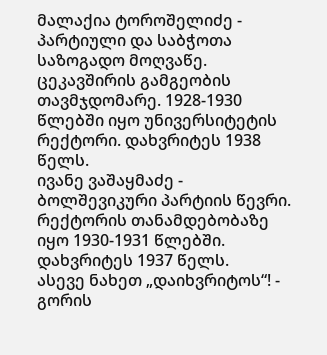მალაქია ტოროშელიძე - პარტიული და საბჭოთა საზოგადო მოღვაწე. ცეკავშირის გამგეობის თავმჯდომარე. 1928-1930 წლებში იყო უნივერსიტეტის რექტორი. დახვრიტეს 1938 წელს.
ივანე ვაშაყმაძე - ბოლშევიკური პარტიის წევრი. რექტორის თანამდებობაზე იყო 1930-1931 წლებში. დახვრიტეს 1937 წელს.
ასევე ნახეთ „დაიხვრიტოს“! - გორის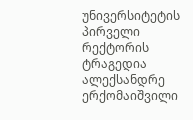უნივერსიტეტის პირველი რექტორის ტრაგედია
ალექსანდრე ერქომაიშვილი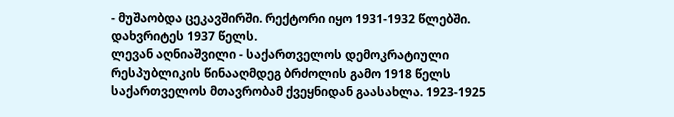- მუშაობდა ცეკავშირში. რექტორი იყო 1931-1932 წლებში. დახვრიტეს 1937 წელს.
ლევან აღნიაშვილი - საქართველოს დემოკრატიული რესპუბლიკის წინააღმდეგ ბრძოლის გამო 1918 წელს საქართველოს მთავრობამ ქვეყნიდან გაასახლა. 1923-1925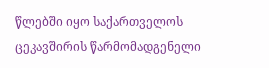წლებში იყო საქართველოს ცეკავშირის წარმომადგენელი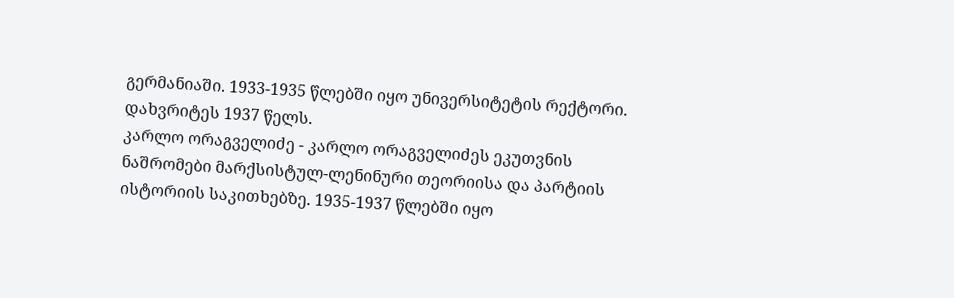გერმანიაში. 1933-1935 წლებში იყო უნივერსიტეტის რექტორი. დახვრიტეს 1937 წელს.
კარლო ორაგველიძე - კარლო ორაგველიძეს ეკუთვნის ნაშრომები მარქსისტულ-ლენინური თეორიისა და პარტიის ისტორიის საკითხებზე. 1935-1937 წლებში იყო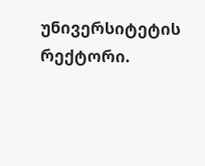უნივერსიტეტის რექტორი.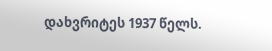დახვრიტეს 1937 წელს.